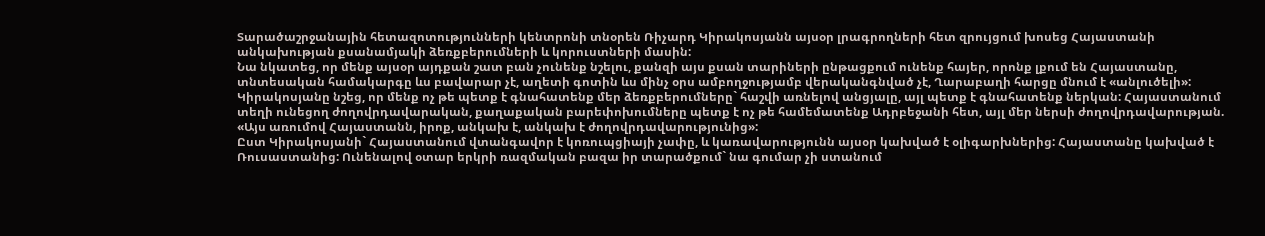Տարածաշրջանային հետազոտությունների կենտրոնի տնօրեն Ռիչարդ Կիրակոսյանն այսօր լրագրողների հետ զրույցում խոսեց Հայաստանի անկախության քսանամյակի ձեռքբերումների և կորուստների մասին:
Նա նկատեց, որ մենք այսօր այդքան շատ բան չունենք նշելու, քանզի այս քսան տարիների ընթացքում ունենք հայեր, որոնք լքում են Հայաստանը, տնտեսական համակարգը ևս բավարար չէ, աղետի գոտին ևս մինչ օրս ամբողջությամբ վերականգնված չէ, Ղարաբաղի հարցը մնում է «անլուծելի»:
Կիրակոսյանը նշեց, որ մենք ոչ թե պետք է գնահատենք մեր ձեռքբերումները` հաշվի առնելով անցյալը, այլ պետք է գնահատենք ներկան: Հայաստանում տեղի ունեցող ժողովրդավարական, քաղաքական բարեփոխումները պետք է ոչ թե համեմատենք Ադրբեջանի հետ, այլ մեր ներսի ժողովրդավարության. «Այս առումով Հայաստանն, իրոք, անկախ է, անկախ է ժողովրդավարությունից»:
Ըստ Կիրակոսյանի` Հայաստանում վտանգավոր է կոռուպցիայի չափը, և կառավարությունն այսօր կախված է օլիգարխներից: Հայաստանը կախված է Ռուսաստանից: Ունենալով օտար երկրի ռազմական բազա իր տարածքում` նա գումար չի ստանում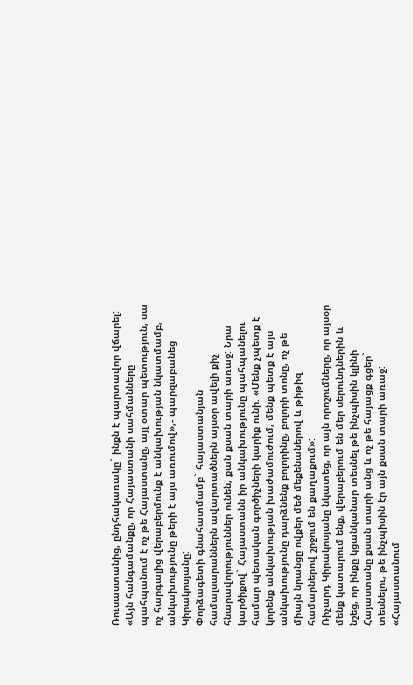Ռուսաստանից, ընդհակառակը` ինքն է պարտավոր վճարել:
«Այն հանգամանքը, որ Հայաստանի սահմանները պահպանում է ոչ թե Հայաստանը, այլ օտար պետություն, սա ոչ հարգալից վերաբերմունք է անկախության նկատմամբ, անկախությունը թերի է այս առումով»,- պարզաբանեց Կիրակոսյանը:
Փորձագետի գնահատմամբ` հայաստանյան համալսարաններն ավարտածներն այսօր ավելի քիչ հնարավորություններ ունեն, քան քսան տարի առաջ: Նրա կարծիքով` Հայաստանն իր անկախությունը պահպանելու համար պետական գործիչների կարիք ունի. «Մենք չպետք է կորենք անկախության խաժամուժում, մենք պետք է այս անկախությունը դարձնենք բոլորինը, բոլորի տոնը, ոչ թե միայն նրանցը ովքեր մեծ մեքենաներով և թիթիզ համարներով շրջում են քաղաքում»:
Ռիչարդ Կիրակոսյանը նկատեց, որ այն որոշումները, որ այսօր մենք կատարում ենք, վերաբերում են մեր սերունդներին և նշեց, որ ինքը կցանկանար տեսնել թե ինչպիսին կլինի Հայաստանը քսան տարի անց և ոչ թե հայացք գցեր` տեսնելու, թե ինչպիսին էր այն քսան տարի առաջ:
«Հայաստանում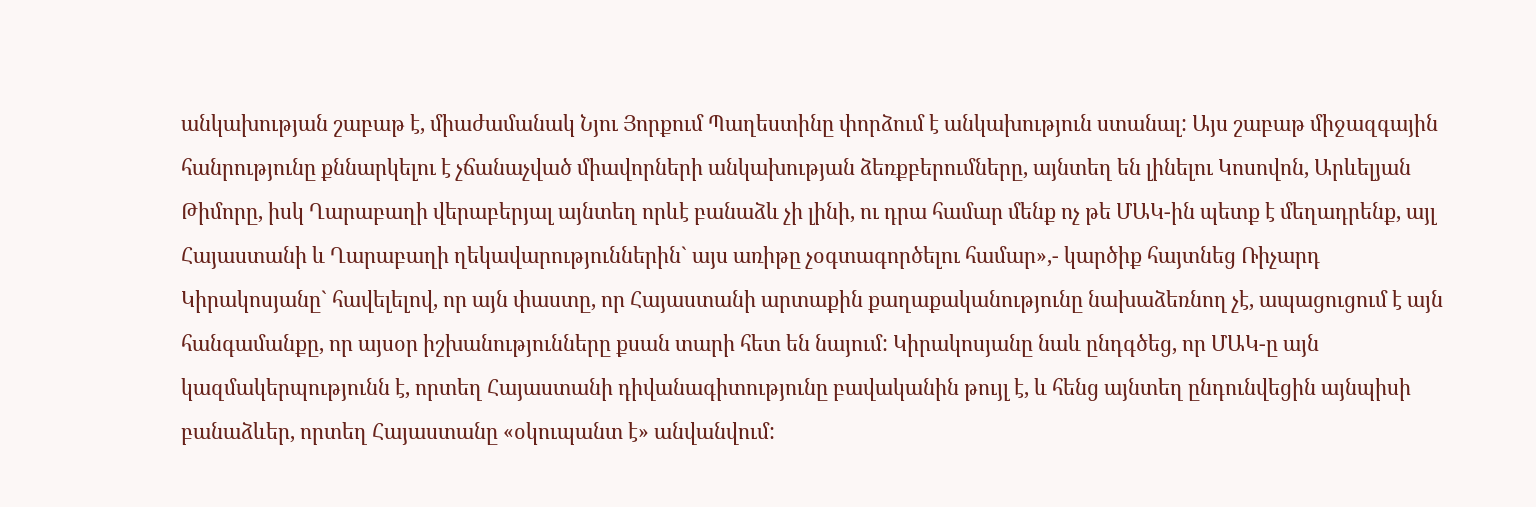անկախության շաբաթ է, միաժամանակ Նյու Յորքում Պաղեստինը փորձում է անկախություն ստանալ: Այս շաբաթ միջազգային հանրությունը քննարկելու է չճանաչված միավորների անկախության ձեռքբերումները, այնտեղ են լինելու Կոսովոն, Արևելյան Թիմորը, իսկ Ղարաբաղի վերաբերյալ այնտեղ որևէ բանաձև չի լինի, ու դրա համար մենք ոչ թե ՄԱԿ-ին պետք է մեղադրենք, այլ Հայաստանի և Ղարաբաղի ղեկավարություններին` այս առիթը չօգտագործելու համար»,- կարծիք հայտնեց Ռիչարդ Կիրակոսյանը` հավելելով, որ այն փաստը, որ Հայաստանի արտաքին քաղաքականությունը նախաձեռնող չէ, ապացուցում է այն հանգամանքը, որ այսօր իշխանությունները քսան տարի հետ են նայում: Կիրակոսյանը նաև ընդգծեց, որ ՄԱԿ-ը այն կազմակերպությունն է, որտեղ Հայաստանի դիվանագիտությունը բավականին թույլ է, և հենց այնտեղ ընդունվեցին այնպիսի բանաձևեր, որտեղ Հայաստանը «օկուպանտ է» անվանվում: